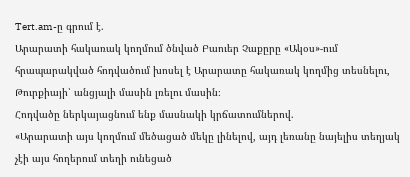Tert.am-ը գրում է.
Արարատի հակառակ կողմում ծնված Բաուեր Չաքըրը «Ակօս»-ում հրապարակված հոդվածում խոսել է Արարատը հակառակ կողմից տեսնելու, Թուրքիայի՝ անցյալի մասին լռելու մասին։
Հոդվածը ներկայացնում ենք մասնակի կրճատումներով.
«Արարատի այս կողմում մեծացած մեկը լինելով, այդ լեռանը նայելիս տեղյակ չէի այս հողերում տեղի ունեցած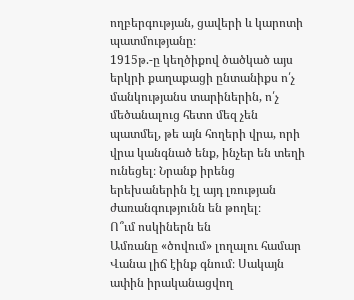ողբերգության, ցավերի և կարոտի պատմությանը։
1915թ.-ը կեղծիքով ծածկած այս երկրի քաղաքացի ընտանիքս ո՛չ մանկությանս տարիներին, ո՛չ մեծանալուց հետո մեզ չեն պատմել, թե այն հողերի վրա, որի վրա կանգնած ենք, ինչեր են տեղի ունեցել։ Նրանք իրենց երեխաներին էլ այդ լռության ժառանգությունն են թողել։
Ո՞ւմ ոսկիներն են
Ամռանը «ծովում» լողալու համար Վանա լիճ էինք գնում։ Սակայն ափին իրականացվող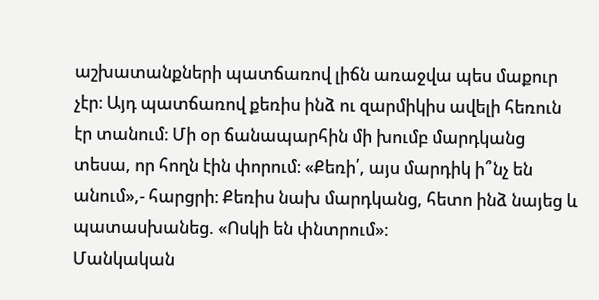աշխատանքների պատճառով լիճն առաջվա պես մաքուր չէր։ Այդ պատճառով քեռիս ինձ ու զարմիկիս ավելի հեռուն էր տանում։ Մի օր ճանապարհին մի խումբ մարդկանց տեսա, որ հողն էին փորում։ «Քեռի՛, այս մարդիկ ի՞նչ են անում»,- հարցրի։ Քեռիս նախ մարդկանց, հետո ինձ նայեց և պատասխանեց. «Ոսկի են փնտրում»։
Մանկական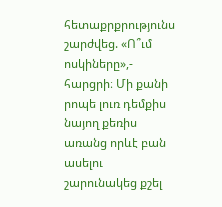հետաքրքրությունս շարժվեց. «Ո՞ւմ ոսկիները»,- հարցրի։ Մի քանի րոպե լուռ դեմքիս նայող քեռիս առանց որևէ բան ասելու շարունակեց քշել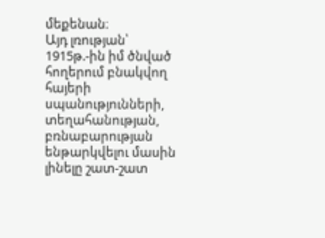մեքենան։
Այդ լռության՝ 1915թ.-ին իմ ծնված հողերում բնակվող հայերի սպանությունների, տեղահանության, բռնաբարության ենթարկվելու մասին լինելը շատ-շատ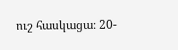ուշ հասկացա։ 20-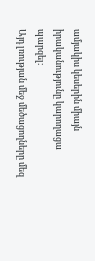ամյակիս կեսերին միայն իրականությունը կարողացա պարզել։
Այդ լռության մեջ մեծացողները մեզ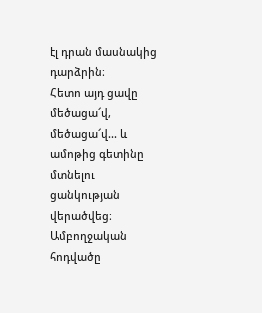էլ դրան մասնակից դարձրին։
Հետո այդ ցավը մեծացա՜վ, մեծացա՜վ... և ամոթից գետինը մտնելու ցանկության վերածվեց։
Ամբողջական հոդվածը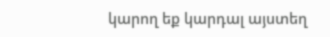կարող եք կարդալ այստեղ